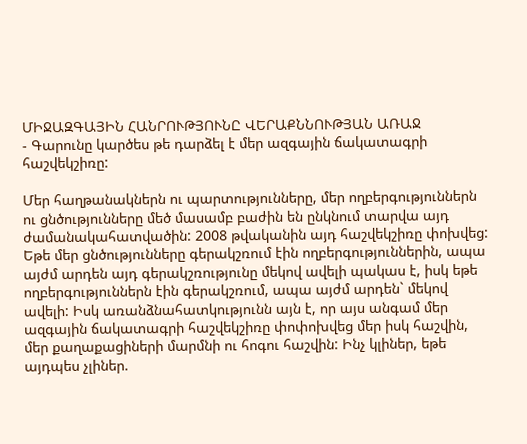ՄԻՋԱԶԳԱՅԻՆ ՀԱՆՐՈՒԹՅՈՒՆԸ ՎԵՐԱՔՆՆՈՒԹՅԱՆ ԱՌԱՋ
- Գարունը կարծես թե դարձել է մեր ազգային ճակատագրի հաշվեկշիռը:

Մեր հաղթանակներն ու պարտությունները, մեր ողբերգություններն ու ցնծությունները մեծ մասամբ բաժին են ընկնում տարվա այդ ժամանակահատվածին: 2008 թվականին այդ հաշվեկշիռը փոխվեց: Եթե մեր ցնծությունները գերակշռում էին ողբերգություններին, ապա այժմ արդեն այդ գերակշռությունը մեկով ավելի պակաս է, իսկ եթե ողբերգություններն էին գերակշռում, ապա այժմ արդեն` մեկով ավելի: Իսկ առանձնահատկությունն այն է, որ այս անգամ մեր ազգային ճակատագրի հաշվեկշիռը փոփոխվեց մեր իսկ հաշվին, մեր քաղաքացիների մարմնի ու հոգու հաշվին: Ինչ կլիներ, եթե այդպես չլիներ.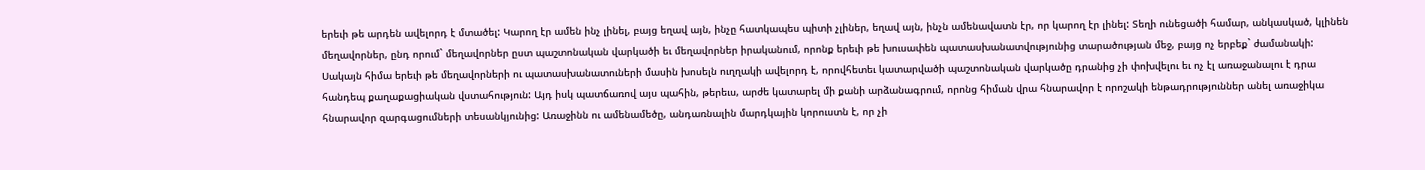երեւի թե արդեն ավելորդ է մտածել: Կարող էր ամեն ինչ լինել, բայց եղավ այն, ինչը հատկապես պիտի չլիներ, եղավ այն, ինչն ամենավատն էր, որ կարող էր լինել: Տեղի ունեցածի համար, անկասկած, կլինեն մեղավորներ, ընդ որում` մեղավորներ ըստ պաշտոնական վարկածի եւ մեղավորներ իրականում, որոնք երեւի թե խուսափեն պատասխանատվությունից տարածության մեջ, բայց ոչ երբեք` ժամանակի: Սակայն հիմա երեւի թե մեղավորների ու պատասխանատուների մասին խոսելն ուղղակի ավելորդ է, որովհետեւ կատարվածի պաշտոնական վարկածը դրանից չի փոխվելու եւ ոչ էլ առաջանալու է դրա հանդեպ քաղաքացիական վստահություն: Այդ իսկ պատճառով այս պահին, թերեւս, արժե կատարել մի քանի արձանագրում, որոնց հիման վրա հնարավոր է որոշակի ենթադրություններ անել առաջիկա հնարավոր զարգացումների տեսանկյունից: Առաջինն ու ամենամեծը, անդառնալին մարդկային կորուստն է, որ չի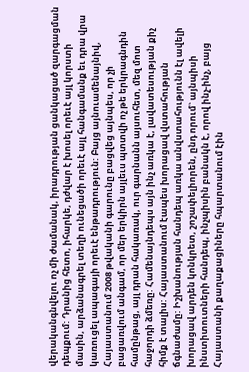վերականգնվելու ոչ մի ժամանակ, իրադրության ցանկացած զարգացման դեպքում: Դրանից հետո, իհարկե, դժվար է խոսել որեւէ այլ կորստի մասին, արձանագրել տեղի ունեցածի որեւէ այլ հանգամանք եւ դրա վրա կառուցել ապագայի որեւէ ենթադրություն: Բայց այնուամենայնիվ, Հայաստանում 2008 թվականի գարունը բացվեց այնպես, որ չի բացառվում անգամ, որ մեր երկիրն այլեւս պտտվի ոչ թե երկրագնդին համընթաց, այլ դրան հակառակ, ուր գարնանն այսուհետ, մեզ մոտ հաջորդի ձմեռը: Համենայնդեպս այն ինչ առկա է, լավատեսության քիչ հիմք է տալիս: Հայաստանում էապես խորացավ վստահության ճգնաժամը: Իշխանության հանդեպ առկա անվստահությունն էլ ավելի խորացավ արդեն կոնկրետ, շոշափելիորեն, ընդ որում` այնպիսի ինստիտուտների հանդեպ, ինչպիսին բանակն է, որով ինչ-ինչ, բայց Հայաստանի քաղաքացիները հպարտանում էին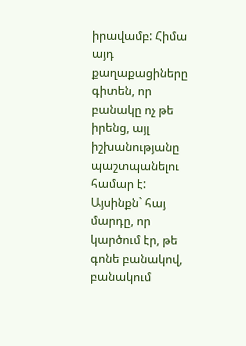իրավամբ: Հիմա այդ քաղաքացիները գիտեն, որ բանակը ոչ թե իրենց, այլ իշխանությանը պաշտպանելու համար է: Այսինքն` հայ մարդը, որ կարծում էր, թե գոնե բանակով, բանակում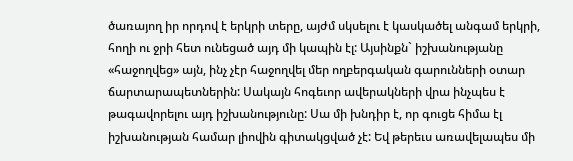ծառայող իր որդով է երկրի տերը, այժմ սկսելու է կասկածել անգամ երկրի, հողի ու ջրի հետ ունեցած այդ մի կապին էլ: Այսինքն` իշխանությանը «հաջողվեց» այն, ինչ չէր հաջողվել մեր ողբերգական գարունների օտար ճարտարապետներին: Սակայն հոգեւոր ավերակների վրա ինչպես է թագավորելու այդ իշխանությունը: Սա մի խնդիր է, որ գուցե հիմա էլ իշխանության համար լիովին գիտակցված չէ: Եվ թերեւս առավելապես մի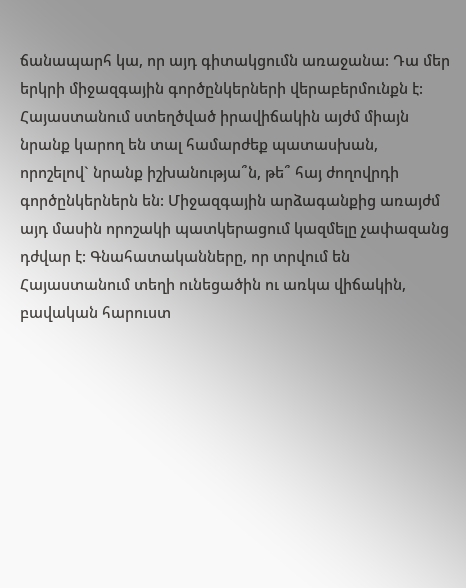ճանապարհ կա, որ այդ գիտակցումն առաջանա: Դա մեր երկրի միջազգային գործընկերների վերաբերմունքն է: Հայաստանում ստեղծված իրավիճակին այժմ միայն նրանք կարող են տալ համարժեք պատասխան, որոշելով` նրանք իշխանությա՞ն, թե՞ հայ ժողովրդի գործընկերներն են: Միջազգային արձագանքից առայժմ այդ մասին որոշակի պատկերացում կազմելը չափազանց դժվար է: Գնահատականները, որ տրվում են Հայաստանում տեղի ունեցածին ու առկա վիճակին, բավական հարուստ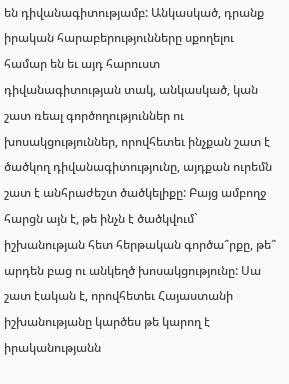են դիվանագիտությամբ: Անկասկած, դրանք իրական հարաբերությունները սքողելու համար են եւ այդ հարուստ դիվանագիտության տակ, անկասկած, կան շատ ռեալ գործողություններ ու խոսակցություններ, որովհետեւ ինչքան շատ է ծածկող դիվանագիտությունը, այդքան ուրեմն շատ է անհրաժեշտ ծածկելիքը: Բայց ամբողջ հարցն այն է, թե ինչն է ծածկվում` իշխանության հետ հերթական գործա՞րքը, թե՞ արդեն բաց ու անկեղծ խոսակցությունը: Սա շատ էական է, որովհետեւ Հայաստանի իշխանությանը կարծես թե կարող է իրականությանն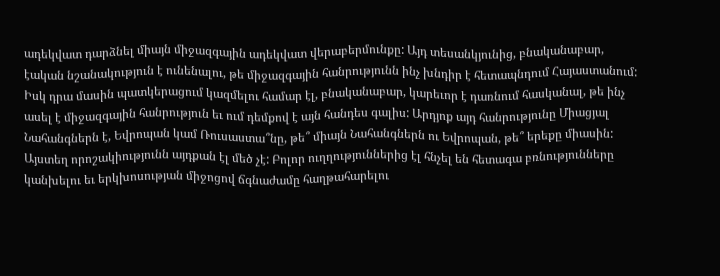ադեկվատ դարձնել միայն միջազգային ադեկվատ վերաբերմունքը: Այդ տեսանկյունից, բնականաբար, էական նշանակություն է ունենալու, թե միջազգային հանրությունն ինչ խնդիր է հետապնդում Հայաստանում: Իսկ դրա մասին պատկերացում կազմելու համար էլ, բնականաբար, կարեւոր է դառնում հասկանալ, թե ինչ ասել է միջազգային հանրություն եւ ում դեմքով է այն հանդես գալիս: Արդյոք այդ հանրությունը Միացյալ Նահանգներն է, Եվրոպան կամ Ռուսաստա՞նը, թե՞ միայն Նահանգներն ու Եվրոպան, թե՞ երեքը միասին: Այստեղ որոշակիությունն այդքան էլ մեծ չէ: Բոլոր ուղղություններից էլ հնչել են հետագա բռնությունները կանխելու եւ երկխոսության միջոցով ճգնաժամը հաղթահարելու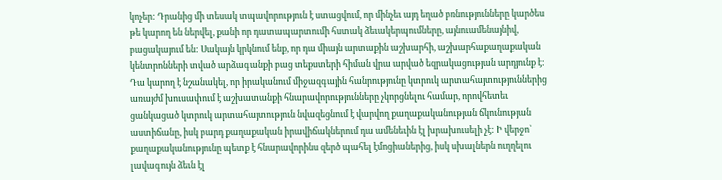կոչեր: Դրանից մի տեսակ տպավորություն է ստացվում, որ մինչեւ այդ եղած բռնությունները կարծես թե կարող են ներվել, քանի որ դատապարտումի հստակ ձեւակերպումները, այնուամենայնիվ, բացակայում են: Սակայն կրկնում ենք, որ դա միայն արտաքին աշխարհի, աշխարհաքաղաքական կենտրոնների տված արձագանքի բաց տեքստերի հիման վրա արված եզրակացության արդյունք է: Դա կարող է նշանակել, որ իրականում միջազգային հանրությունը կտրուկ արտահայտություններից առայժմ խուսափում է աշխատանքի հնարավորությունները չկորցնելու համար, որովհետեւ ցանկացած կտրուկ արտահայտություն նվազեցնում է վարվող քաղաքականության ճկունության աստիճանը, իսկ բարդ քաղաքական իրավիճակներում դա ամենեւին էլ խրախուսելի չէ: Ի վերջո` քաղաքականությունը պետք է հնարավորինս զերծ պահել էմոցիաներից, իսկ սխալներն ուղղելու լավագույն ձեւն էլ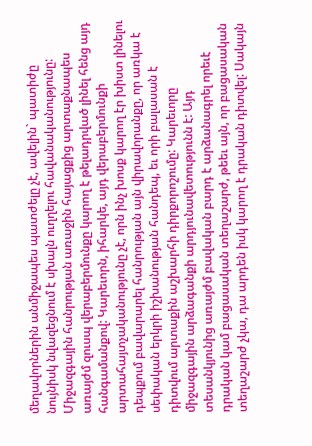մեղավորներին անմիջապես պատժելը չէ, ավելին` պատիժը նույնիսկ նվազեցնում է սխալն ուղղելու հավանականությունը: Միջազգային հանրության առաջին հայացքից արտաքնապես առայժմ զուսպ վերաբերմունքը կարող է թելադրված լինել հենց այդ հանգամանքով: Կարեւորն, իհարկե, այդ վերաբերմունքի արտահայտչականությունը չէ, որն ինչ խոսք կարող էր խիստ լինելու դեպքում բավարարել հանրության այն վիրավորանքը, որ առկա է սեփական երկրի իշխանության հանդեպ, եւ որի բալասան է դիտվում արտաքին աշխարհի դիրքորոշումը: Կարեւորը միջազգային արձագանքի արդյունավետությունն է: Այդ տեսանկյունից առայժմ բավական բարդ է արձանագրել որեւէ դրական կամ բացասական տեղաշարժ, թեեւ այն, որ բացասական տեղաշարժ չկա, դա արդեն իսկ կարող է դրական դիտվել: Սակայն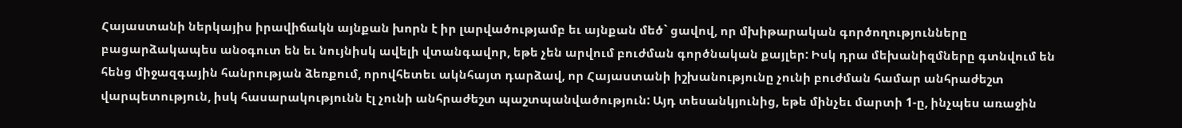Հայաստանի ներկայիս իրավիճակն այնքան խորն է իր լարվածությամբ եւ այնքան մեծ` ցավով, որ մխիթարական գործողությունները բացարձակապես անօգուտ են եւ նույնիսկ ավելի վտանգավոր, եթե չեն արվում բուժման գործնական քայլեր: Իսկ դրա մեխանիզմները գտնվում են հենց միջազգային հանրության ձեռքում, որովհետեւ ակնհայտ դարձավ, որ Հայաստանի իշխանությունը չունի բուժման համար անհրաժեշտ վարպետություն, իսկ հասարակությունն էլ չունի անհրաժեշտ պաշտպանվածություն: Այդ տեսանկյունից, եթե մինչեւ մարտի 1-ը, ինչպես առաջին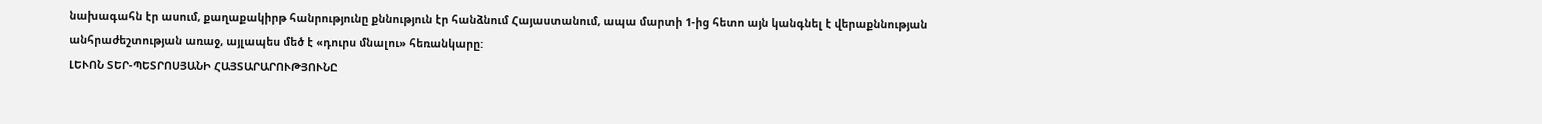նախագահն էր ասում, քաղաքակիրթ հանրությունը քննություն էր հանձնում Հայաստանում, ապա մարտի 1-ից հետո այն կանգնել է վերաքննության անհրաժեշտության առաջ, այլապես մեծ է «դուրս մնալու» հեռանկարը:
ԼԵՒՈՆ ՏԵՐ-ՊԵՏՐՈՍՅԱՆԻ ՀԱՅՏԱՐԱՐՈՒԹՅՈՒՆԸ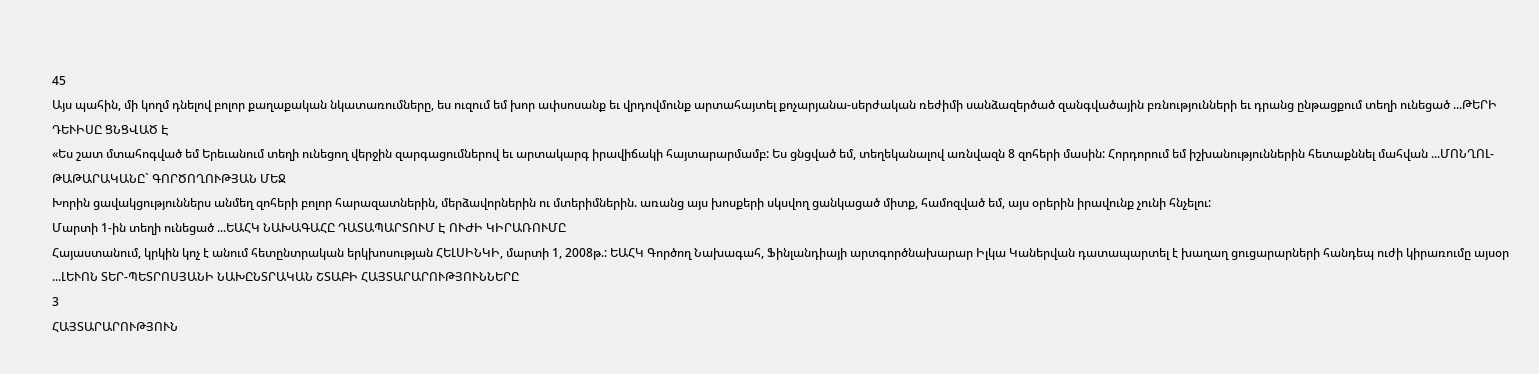45
Այս պահին, մի կողմ դնելով բոլոր քաղաքական նկատառումները, ես ուզում եմ խոր ափսոսանք եւ վրդովմունք արտահայտել քոչարյանա-սերժական ռեժիմի սանձազերծած զանգվածային բռնությունների եւ դրանց ընթացքում տեղի ունեցած ...ԹԵՐԻ ԴԵՒԻՍԸ ՑՆՑՎԱԾ Է
«Ես շատ մտահոգված եմ Երեւանում տեղի ունեցող վերջին զարգացումներով եւ արտակարգ իրավիճակի հայտարարմամբ: Ես ցնցված եմ, տեղեկանալով առնվազն 8 զոհերի մասին: Հորդորում եմ իշխանություններին հետաքննել մահվան ...ՄՈՆՂՈԼ-ԹԱԹԱՐԱԿԱՆԸ` ԳՈՐԾՈՂՈՒԹՅԱՆ ՄԵՋ
Խորին ցավակցություններս անմեղ զոհերի բոլոր հարազատներին, մերձավորներին ու մտերիմներին. առանց այս խոսքերի սկսվող ցանկացած միտք, համոզված եմ, այս օրերին իրավունք չունի հնչելու:
Մարտի 1-ին տեղի ունեցած ...ԵԱՀԿ ՆԱԽԱԳԱՀԸ ԴԱՏԱՊԱՐՏՈՒՄ Է ՈՒԺԻ ԿԻՐԱՌՈՒՄԸ
Հայաստանում, կրկին կոչ է անում հետընտրական երկխոսության ՀԵԼՍԻՆԿԻ, մարտի 1, 2008թ.: ԵԱՀԿ Գործող Նախագահ, Ֆինլանդիայի արտգործնախարար Իլկա Կաներվան դատապարտել է խաղաղ ցուցարարների հանդեպ ուժի կիրառումը այսօր ...ԼԵՒՈՆ ՏԵՐ-ՊԵՏՐՈՍՅԱՆԻ ՆԱԽԸՆՏՐԱԿԱՆ ՇՏԱԲԻ ՀԱՅՏԱՐԱՐՈՒԹՅՈՒՆՆԵՐԸ
3
ՀԱՅՏԱՐԱՐՈՒԹՅՈՒՆ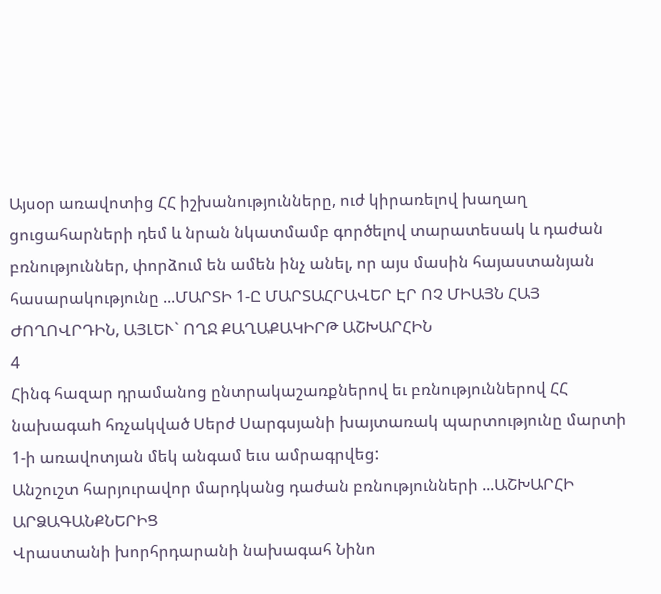Այսօր առավոտից ՀՀ իշխանությունները, ուժ կիրառելով խաղաղ ցուցահարների դեմ և նրան նկատմամբ գործելով տարատեսակ և դաժան բռնություններ, փորձում են ամեն ինչ անել, որ այս մասին հայաստանյան հասարակությունը ...ՄԱՐՏԻ 1-Ը ՄԱՐՏԱՀՐԱՎԵՐ ԷՐ ՈՉ ՄԻԱՅՆ ՀԱՅ ԺՈՂՈՎՐԴԻՆ, ԱՅԼԵՒ` ՈՂՋ ՔԱՂԱՔԱԿԻՐԹ ԱՇԽԱՐՀԻՆ
4
Հինգ հազար դրամանոց ընտրակաշառքներով եւ բռնություններով ՀՀ նախագաh հռչակված Սերժ Սարգսյանի խայտառակ պարտությունը մարտի 1-ի առավոտյան մեկ անգամ եւս ամրագրվեց:
Անշուշտ հարյուրավոր մարդկանց դաժան բռնությունների ...ԱՇԽԱՐՀԻ ԱՐՁԱԳԱՆՔՆԵՐԻՑ
Վրաստանի խորհրդարանի նախագահ Նինո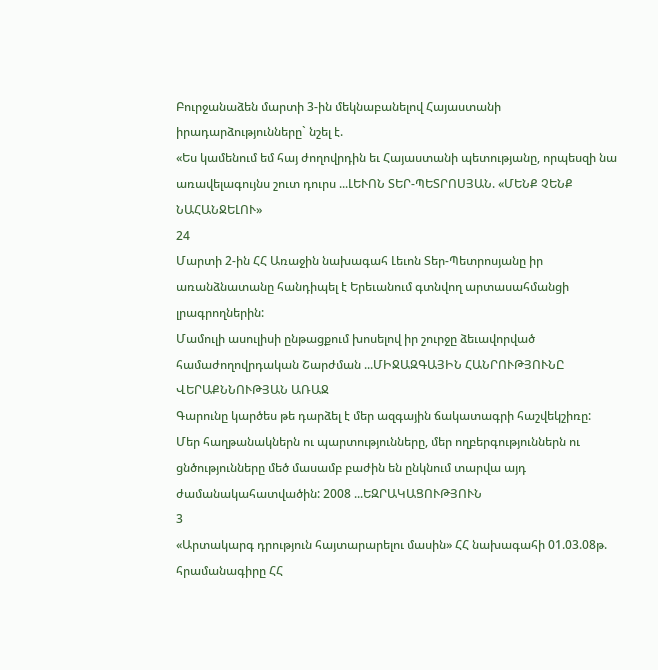Բուրջանաձեն մարտի 3-ին մեկնաբանելով Հայաստանի իրադարձությունները` նշել է.
«Ես կամենում եմ հայ ժողովրդին եւ Հայաստանի պետությանը, որպեսզի նա առավելագույնս շուտ դուրս ...ԼԵՒՈՆ ՏԵՐ-ՊԵՏՐՈՍՅԱՆ. «ՄԵՆՔ ՉԵՆՔ ՆԱՀԱՆՋԵԼՈՒ»
24
Մարտի 2-ին ՀՀ Առաջին նախագահ Լեւոն Տեր-Պետրոսյանը իր առանձնատանը հանդիպել է Երեւանում գտնվող արտասահմանցի լրագրողներին:
Մամուլի ասուլիսի ընթացքում խոսելով իր շուրջը ձեւավորված համաժողովրդական Շարժման ...ՄԻՋԱԶԳԱՅԻՆ ՀԱՆՐՈՒԹՅՈՒՆԸ ՎԵՐԱՔՆՆՈՒԹՅԱՆ ԱՌԱՋ
Գարունը կարծես թե դարձել է մեր ազգային ճակատագրի հաշվեկշիռը:
Մեր հաղթանակներն ու պարտությունները, մեր ողբերգություններն ու ցնծությունները մեծ մասամբ բաժին են ընկնում տարվա այդ ժամանակահատվածին: 2008 ...ԵԶՐԱԿԱՑՈՒԹՅՈՒՆ
3
«Արտակարգ դրություն հայտարարելու մասին» ՀՀ նախագահի 01.03.08թ. հրամանագիրը ՀՀ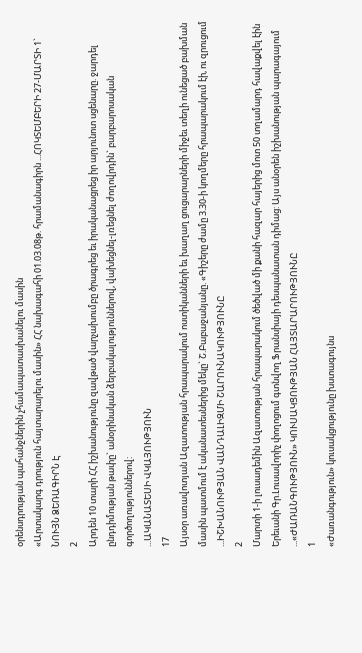օրենսդրության պահանջներին չհամապատասխանելու մասին
«Արտակարգ դրություն հայտարարելու մասին» ՀՀ նախագահի 01.03.08թ. հրամանագիրն ...ՀՈԿՏԵՄԲԵՐԻ 27-ՄԱՐՏԻ 1` ՆՈՒՅՆ ՁԵՌԱԳԻՐՆ Է
2
Արդեն 10 տարի ՀՀ իշխանությունը զավթած վարչախումբը ծրագրեց եւ իրականացրեց իր արյունոտ սցենարը. ջարդել ընդդիմության թափը` անօրինական ձերբակալություններով, վախեցնել-լռեցնել ժողովրդին` բարբարոսական գործողություններով:
...ԱԿԱՆԱՏԵՍԻ ՎԿԱՅՈՒԹՅՈՒՆ
17
Այսօր առավոտյան Ազատության հրապարակում ոստիկանների եւ խաղաղ ցուցարարների միջեւ տեղի ունեցած բախման մասին պատմում է ականատեսներից մեկը` Շ.Բաբաջանյանը. «Գիշերը ժամը 3.30-ի կողմերը հրապարակում էի, ու զրուցում ...ԻՇԽԱՆՈՒԹՅԱՆ ՎԱՆԴԱԼԻԶՄԻ ՇԱՐՈՒՆԱԿՈՒԹՅՈՒՆԸ
2
Մարտի 1-ի լուսադեմին Ազատության հրապարակում ծեծված մի քանի հազար հայերից մոտ 50 տղամարդ հավաքվել էին Երեւանի Գր.Լուսավորիչ փողոցում գտնվող Ֆրանսիայի դեսպանատան դիմաց: Այս անօրեն իշխանության պարագայում ...«ԺԱՌԱՆԳՈՒԹՅՈՒՆ» ԿՈՒՍԱԿՑՈՒԹՅԱՆ ՀԱՅՏԱՐԱՐՈՒԹՅՈՒՆԸ
1
«Ժառանգություն» կուսակցությունը խստագույնս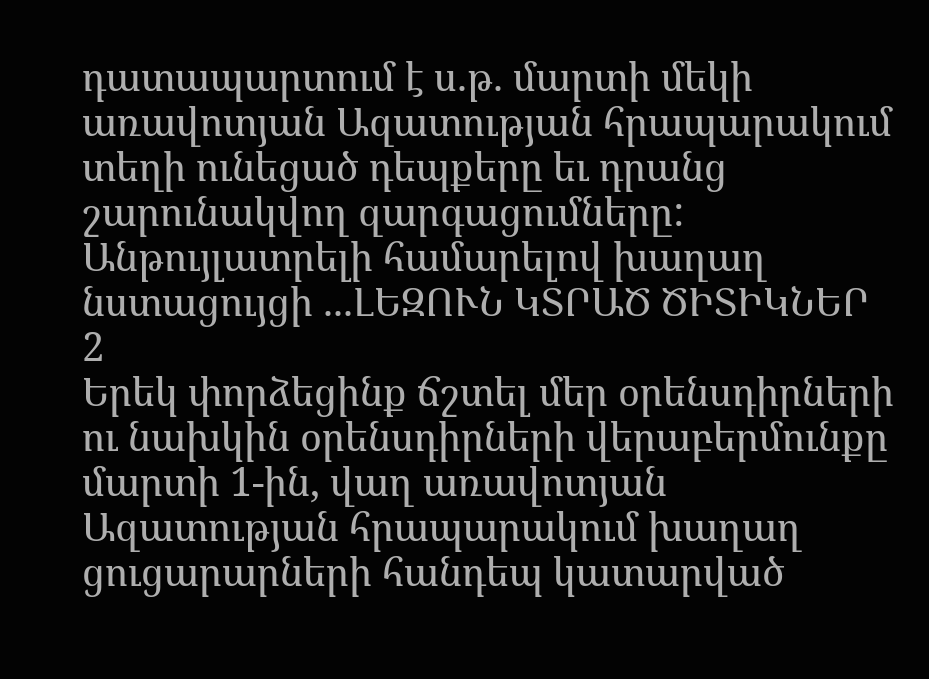դատապարտում է ս.թ. մարտի մեկի առավոտյան Ազատության հրապարակում տեղի ունեցած դեպքերը եւ դրանց շարունակվող զարգացումները: Անթույլատրելի համարելով խաղաղ նստացույցի ...ԼԵԶՈՒՆ ԿՏՐԱԾ ԾԻՏԻԿՆԵՐ
2
Երեկ փորձեցինք ճշտել մեր օրենսդիրների ու նախկին օրենսդիրների վերաբերմունքը մարտի 1-ին, վաղ առավոտյան Ազատության հրապարակում խաղաղ ցուցարարների հանդեպ կատարված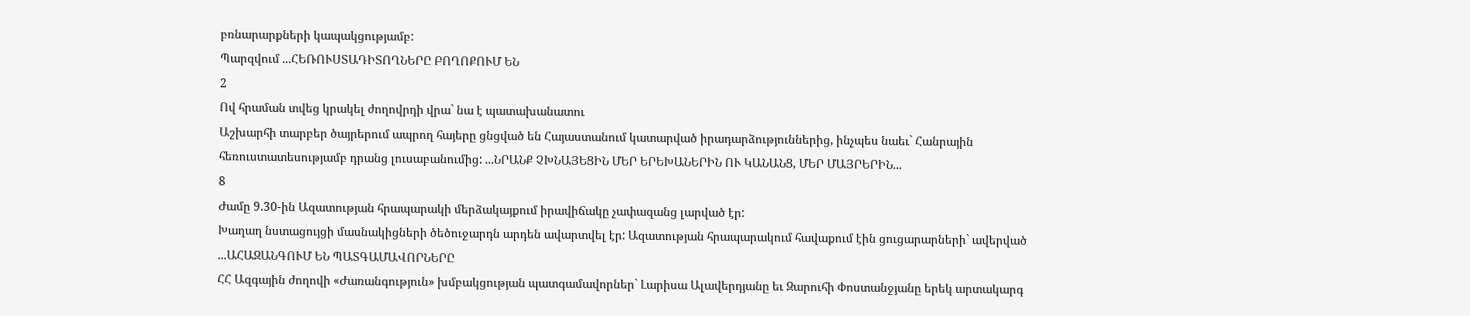բռնարարքների կապակցությամբ:
Պարզվում ...ՀԵՌՈՒՍՏԱԴԻՏՈՂՆԵՐԸ ԲՈՂՈՔՈՒՄ ԵՆ
2
Ով հրաման տվեց կրակել ժողովրդի վրա` նա է պատախանատու
Աշխարհի տարբեր ծայրերում ապրող հայերը ցնցված են Հայաստանում կատարված իրադարձություններից, ինչպես նաեւ` Հանրային հեռուստատեսությամբ դրանց լուսաբանումից: ...ՆՐԱՆՔ ՉԽՆԱՅԵՑԻՆ ՄԵՐ ԵՐԵԽԱՆԵՐԻՆ ՈՒ ԿԱՆԱՆՑ, ՄԵՐ ՄԱՅՐԵՐԻՆ...
8
Ժամը 9.30-ին Ազատության հրապարակի մերձակայքում իրավիճակը չափազանց լարված էր:
Խաղաղ նստացույցի մասնակիցների ծեծուջարդն արդեն ավարտվել էր: Ազատության հրապարակում հավաքում էին ցուցարարների` ավերված ...ԱՀԱԶԱՆԳՈՒՄ ԵՆ ՊԱՏԳԱՄԱՎՈՐՆԵՐԸ
ՀՀ Ազգային ժողովի «Ժառանգություն» խմբակցության պատգամավորներ` Լարիսա Ալավերդյանը եւ Զարուհի Փոստանջյանը երեկ արտակարգ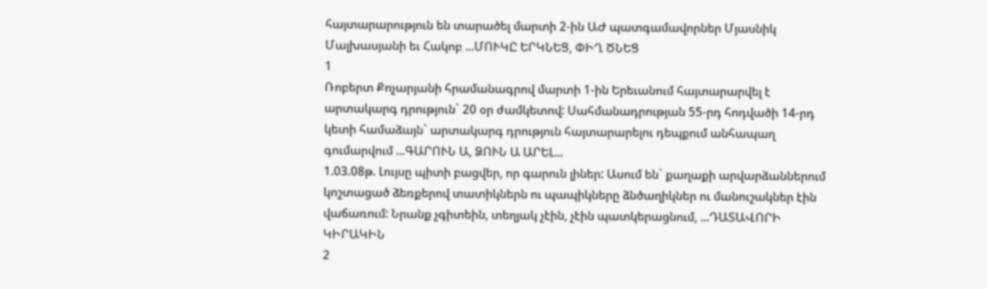հայտարարություն են տարածել մարտի 2-ին ԱԺ պատգամավորներ Մյասնիկ Մալխասյանի եւ Հակոբ ...ՄՈՒԿԸ ԵՐԿՆԵՑ, ՓԻՂ ԾՆԵՑ
1
Ռոբերտ Քոչարյանի հրամանագրով մարտի 1-ին Երեւանում հայտարարվել է արտակարգ դրություն` 20 օր ժամկետով: Սահմանադրության 55-րդ հոդվածի 14-րդ կետի համաձայն` արտակարգ դրություն հայտարարելու դեպքում անհապաղ գումարվում ...ԳԱՐՈՒՆ Ա, ՁՈՒՆ Ա ԱՐԵԼ...
1.03.08թ. Լույսը պիտի բացվեր, որ գարուն լիներ: Ասում են` քաղաքի արվարձաններում կոշտացած ձեռքերով տատիկներն ու պապիկները ձնծաղիկներ ու մանուշակներ էին վաճառում: Նրանք չգիտեին, տեղյակ չէին, չէին պատկերացնում, ...ԴԱՏԱՎՈՐԻ ԿԻՐԱԿԻՆ
2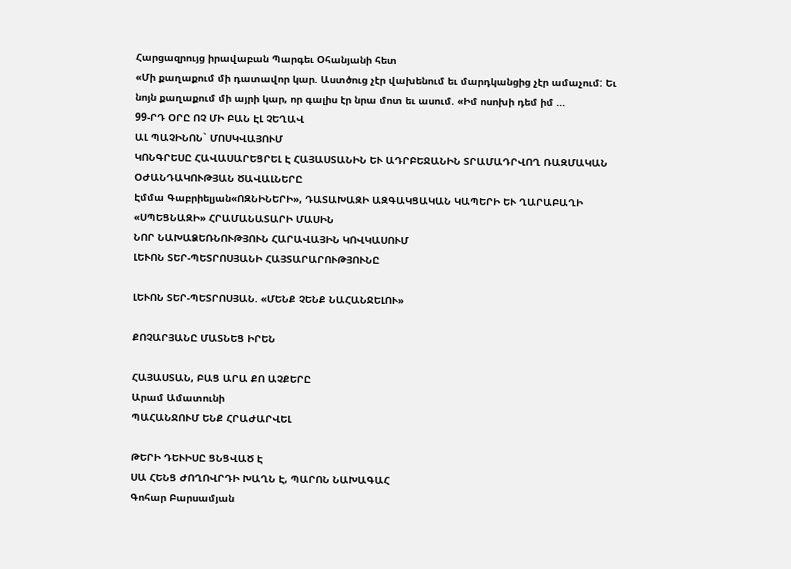Հարցազրույց իրավաբան Պարգեւ Օհանյանի հետ
«Մի քաղաքում մի դատավոր կար. Աստծուց չէր վախենում եւ մարդկանցից չէր ամաչում: Եւ նոյն քաղաքում մի այրի կար, որ գալիս էր նրա մոտ եւ ասում. «Իմ ոսոխի դեմ իմ ...
99-ՐԴ ՕՐԸ ՈՉ ՄԻ ԲԱՆ ԷԼ ՉԵՂԱՎ
ԱԼ ՊԱՉԻՆՈՆ` ՄՈՍԿՎԱՅՈՒՄ
ԿՈՆԳՐԵՍԸ ՀԱՎԱՍԱՐԵՑՐԵԼ Է ՀԱՅԱՍՏԱՆԻՆ ԵՒ ԱԴՐԲԵՋԱՆԻՆ ՏՐԱՄԱԴՐՎՈՂ ՌԱԶՄԱԿԱՆ ՕԺԱՆԴԱԿՈՒԹՅԱՆ ԾԱՎԱԼՆԵՐԸ
Էմմա Գաբրիելյան«ՈԶՆԻՆԵՐԻ», ԴԱՏԱԽԱԶԻ ԱԶԳԱԿՑԱԿԱՆ ԿԱՊԵՐԻ ԵՒ ՂԱՐԱԲԱՂԻ «ՍՊԵՑՆԱԶԻ» ՀՐԱՄԱՆԱՏԱՐԻ ՄԱՍԻՆ
ՆՈՐ ՆԱԽԱՁԵՌՆՈՒԹՅՈՒՆ ՀԱՐԱՎԱՅԻՆ ԿՈՎԿԱՍՈՒՄ
ԼԵՒՈՆ ՏԵՐ-ՊԵՏՐՈՍՅԱՆԻ ՀԱՅՏԱՐԱՐՈՒԹՅՈՒՆԸ

ԼԵՒՈՆ ՏԵՐ-ՊԵՏՐՈՍՅԱՆ. «ՄԵՆՔ ՉԵՆՔ ՆԱՀԱՆՋԵԼՈՒ»

ՔՈՉԱՐՅԱՆԸ ՄԱՏՆԵՑ ԻՐԵՆ

ՀԱՅԱՍՏԱՆ, ԲԱՑ ԱՐԱ ՔՈ ԱՉՔԵՐԸ
Արամ Ամատունի
ՊԱՀԱՆՋՈՒՄ ԵՆՔ ՀՐԱԺԱՐՎԵԼ

ԹԵՐԻ ԴԵՒԻՍԸ ՑՆՑՎԱԾ Է
ՍԱ ՀԵՆՑ ԺՈՂՈՎՐԴԻ ԽԱՂՆ Է, ՊԱՐՈՆ ՆԱԽԱԳԱՀ
Գոհար Բարսամյան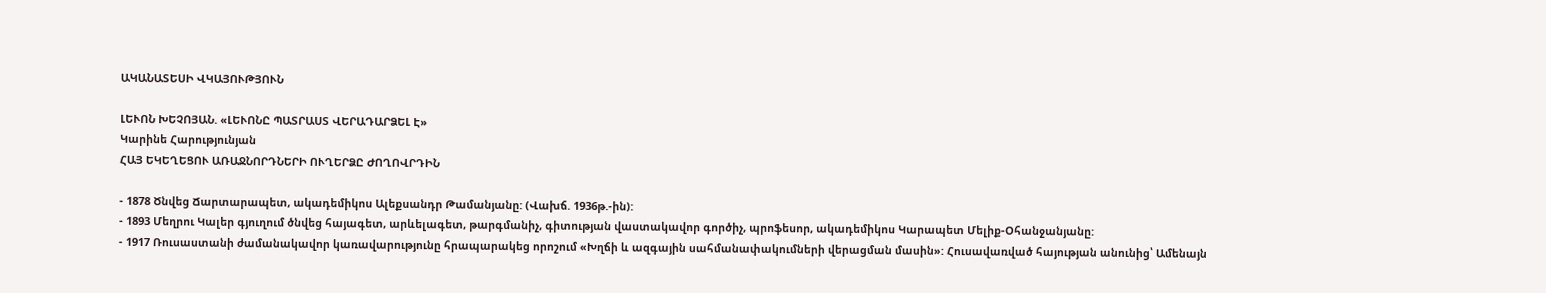ԱԿԱՆԱՏԵՍԻ ՎԿԱՅՈՒԹՅՈՒՆ

ԼԵՒՈՆ ԽԵՉՈՅԱՆ. «ԼԵՒՈՆԸ ՊԱՏՐԱՍՏ ՎԵՐԱԴԱՐՁԵԼ Է»
Կարինե Հարությունյան
ՀԱՅ ԵԿԵՂԵՑՈՒ ԱՌԱՋՆՈՐԴՆԵՐԻ ՈՒՂԵՐՁԸ ԺՈՂՈՎՐԴԻՆ

- 1878 Ծնվեց Ճարտարապետ, ակադեմիկոս Ալեքսանդր Թամանյանը: (Վախճ. 1936թ.-ին):
- 1893 Մեղրու Կալեր գյուղում ծնվեց հայագետ, արևելագետ, թարգմանիչ, գիտության վաստակավոր գործիչ, պրոֆեսոր, ակադեմիկոս Կարապետ Մելիք-Օհանջանյանը:
- 1917 Ռուսաստանի ժամանակավոր կառավարությունը հրապարակեց որոշում «Խղճի և ազգային սահմանափակումների վերացման մասին»: Հուսավառված հայության անունից՝ Ամենայն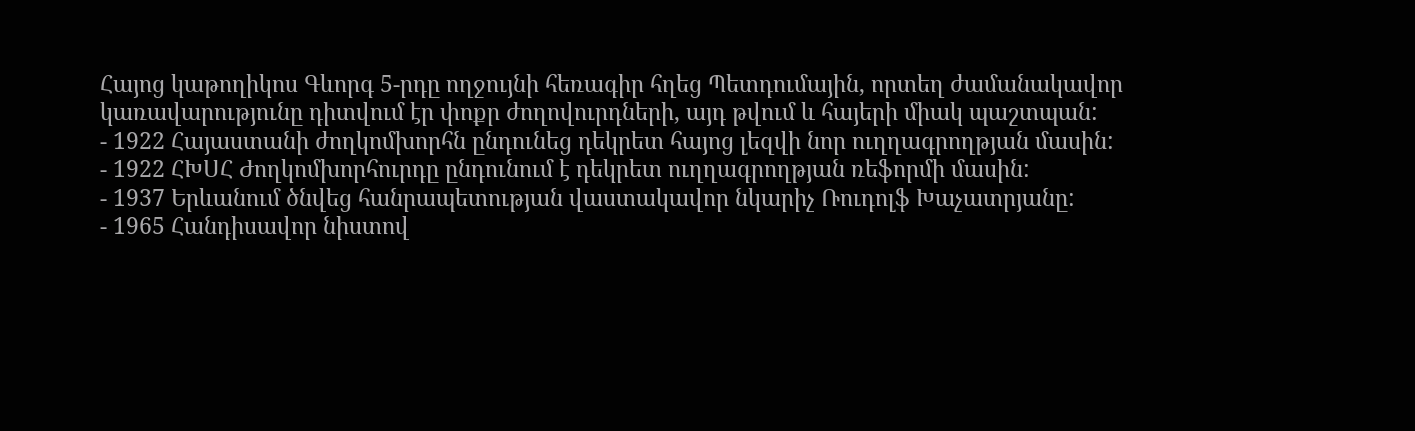Հայոց կաթողիկոս Գևորգ 5-րդը ողջույնի հեռագիր հղեց Պետդումային, որտեղ ժամանակավոր կառավարությունը դիտվում էր փոքր ժողովուրդների, այդ թվում և հայերի միակ պաշտպան:
- 1922 Հայաստանի ժողկոմխորհն ընդունեց դեկրետ հայոց լեզվի նոր ուղղագրողթյան մասին:
- 1922 ՀԽՍՀ Ժողկոմխորհուրդը ընդունում է դեկրետ ուղղագրողթյան ռեֆորմի մասին:
- 1937 Երևանում ծնվեց հանրապետության վաստակավոր նկարիչ Ռուդոլֆ Խաչատրյանը:
- 1965 Հանդիսավոր նիստով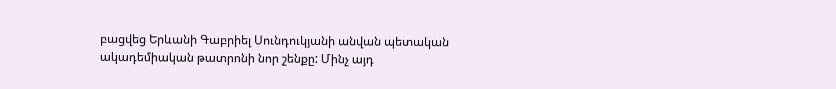բացվեց Երևանի Գաբրիել Սունդուկյանի անվան պետական ակադեմիական թատրոնի նոր շենքը: Մինչ այդ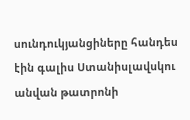սունդուկյանցիները հանդես էին գալիս Ստանիսլավսկու անվան թատրոնի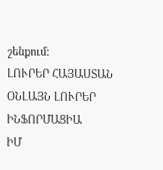շենքում:
ԼՈՒՐԵՐ ՀԱՅԱՍՏԱՆ
ՕՆԼԱՅՆ ԼՈՒՐԵՐ
ԻՆՖՈՐՄԱՑԻԱ
ԻՄ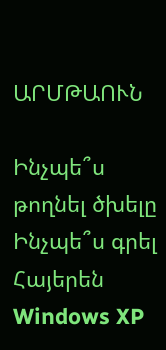ԱՐՄԹԱՈՒՆ

Ինչպե՞ս թողնել ծխելը
Ինչպե՞ս գրել Հայերեն Windows XP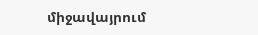միջավայրում